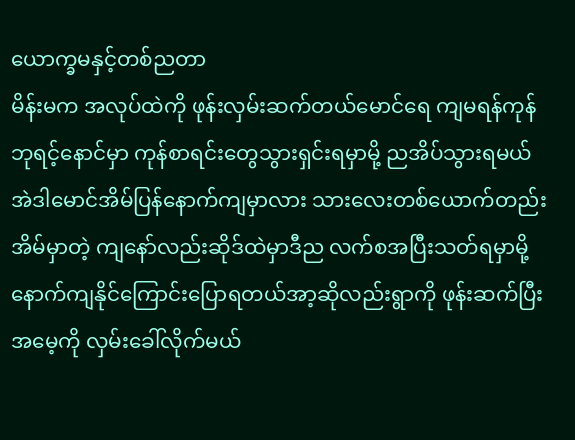ယောက္ခမနှင့်တစ်ညတာ
မိန်းမက အလုပ်ထဲကို ဖုန်းလှမ်းဆက်တယ်မောင်ရေ ကျမရန်ကုန်ဘုရင့်နောင်မှာ ကုန်စာရင်းတွေသွားရှင်းရမှာမို့ ညအိပ်သွားရမယ် အဲဒါမောင်အိမ်ပြန်နောက်ကျမှာလား သားလေးတစ်ယောက်တည်းအိမ်မှာတဲ့ ကျနော်လည်းဆိုဒ်ထဲမှာဒီည လက်စအပြီးသတ်ရမှာမို့ နောက်ကျနိုင်ကြောင်းပြောရတယ်အာ့ဆိုလည်းရွာကို ဖုန်းဆက်ပြီးအမေ့ကို လှမ်းခေါ်လိုက်မယ်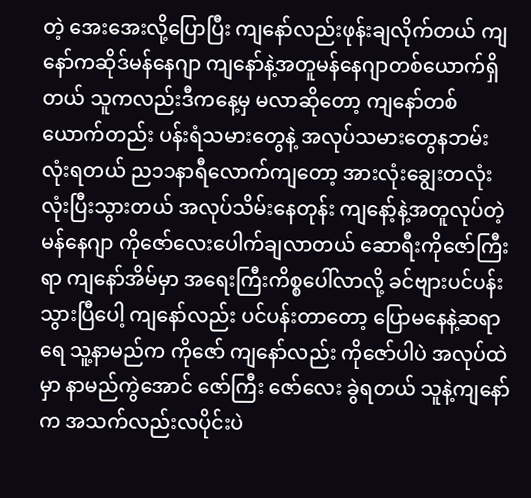တဲ့ အေးအေးလို့ပြောပြီး ကျနော်လည်းဖုန်းချလိုက်တယ် ကျနော်ကဆိုဒ်မန်နေဂျာ ကျနော်နဲ့အတူမန်နေဂျာတစ်ယောက်ရှိတယ် သူကလည်းဒီကနေ့မှ မလာဆိုတော့ ကျနော်တစ်ယောက်တည်း ပန်းရံသမားတွေနဲ့ အလုပ်သမားတွေနဘမ်းလုံးရတယ် ည၁၁နာရီလောက်ကျတော့ အားလုံးချွေးတလုံးလုံးပြီးသွားတယ် အလုပ်သိမ်းနေတုန်း ကျနော့်နဲ့အတူလုပ်တဲ့ မန်နေဂျာ ကိုဇော်လေးပေါက်ချလာတယ် ဆောရီးကိုဇော်ကြီးရာ ကျနော်အိမ်မှာ အရေးကြီးကိစ္စပေါ်လာလို့ ခင်ဗျားပင်ပန်းသွားပြီပေါ့ ကျနော်လည်း ပင်ပန်းတာတော့ ပြောမနေနဲ့ဆရာရေ သူ့နာမည်က ကိုဇော် ကျနော်လည်း ကိုဇော်ပါပဲ အလုပ်ထဲမှာ နာမည်ကွဲအောင် ဇော်ကြီး ဇော်လေး ခွဲရတယ် သူနဲ့ကျနော်က အသက်လည်းလပိုင်းပဲ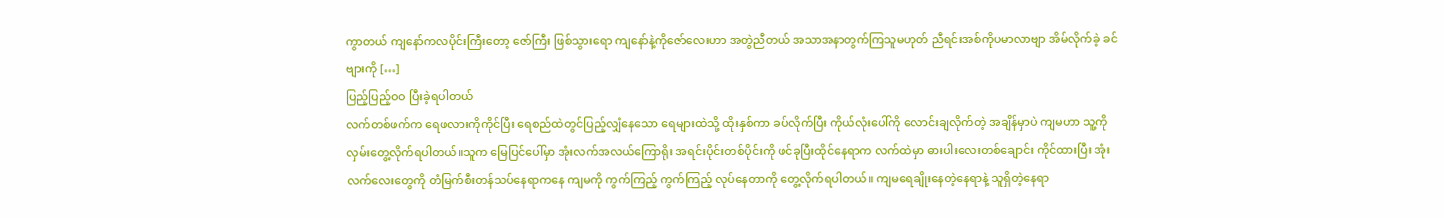ကွာတယ် ကျနော်ကလပိုင်းကြီးတော့ ဇော်ကြီး ဖြစ်သွားရော ကျနော်နဲ့ကိုဇော်လေးဟာ အတွဲညီတယ် အသာအနာတွက်ကြသူမဟုတ် ညီရင်းအစ်ကိုပမာလာဗျာ အိမ်လိုက်ခဲ့ ခင်ဗျားကို […]
ပြည့်ပြည့်ဝဝ ပြီးခဲ့ရပါတယ်
လက်တစ်ဖက်က ရေဖလားကိုကိုင်ပြီး ရေစည်ထဲတွင်ပြည့်လျှံနေသော ရေများထဲသို့ ထိုးနှစ်ကာ ခပ်လိုက်ပြီး ကိုယ်လုံးပေါ်ကို လောင်းချလိုက်တဲ့ အချိန်မှာပဲ ကျမဟာ သူ့ကိုလှမ်းတွေ့လိုက်ရပါတယ်။သူက မြေပြင်ပေါ်မှာ အုံးလက်အလယ်ကြောရိုး အရင်းပိုင်းတစ်ပိုင်းကို ဖင်ခုပြီးထိုင်နေရာက လက်ထဲမှာ ဓားပါးလေးတစ်ချောင်း ကိုင်ထားပြီး အုံးလက်လေးတွေကို တံမြက်စီးတန်သပ်နေရာကနေ ကျမကို ကွက်ကြည့် ကွက်ကြည့် လုပ်နေတာကို တွေ့လိုက်ရပါတယ်။ ကျမရေချိုးနေတဲ့နေရာနဲ့ သူရှိတဲ့နေရာ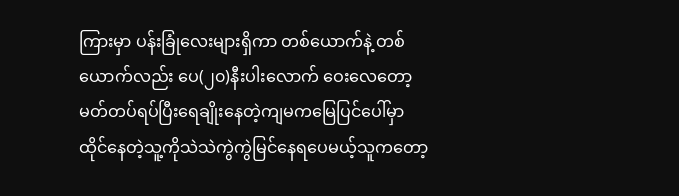ကြားမှာ ပန်းခြုံလေးများရှိကာ တစ်ယောက်နဲ့ တစ်ယောက်လည်း ပေ(၂၀)နီးပါးလောက် ဝေးလေတော့ မတ်တပ်ရပ်ပြီးရေချိုးနေတဲ့ကျမကမြေပြင်ပေါ်မှာထိုင်နေတဲ့သူ့ကိုသဲသဲကွဲကွဲမြင်နေရပေမယ့်သူကတော့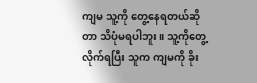ကျမ သူ့ကို တွေ့နေရတယ်ဆိုတာ သိပုံမရပါဘူး။ သူ့ကိုတွေ့လိုက်ရပြီး သူက ကျမကို ခိုး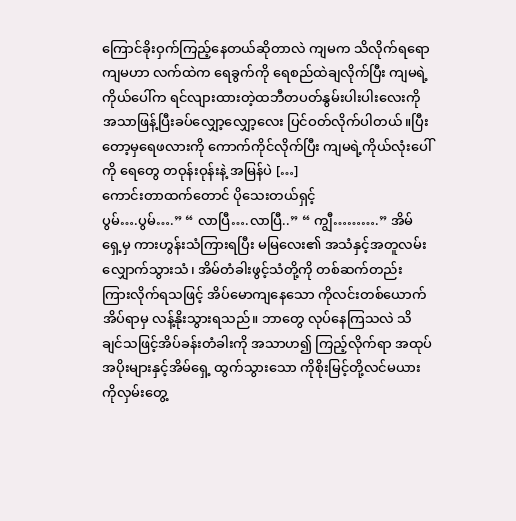ကြောင်ခိုးဝှက်ကြည့်နေတယ်ဆိုတာလဲ ကျမက သိလိုက်ရရော ကျမဟာ လက်ထဲက ရေခွက်ကို ရေစည်ထဲချလိုက်ပြီး ကျမရဲ့ကိုယ်ပေါ်က ရင်လျားထားတဲ့ထဘီတပတ်နွမ်းပါးပါးလေးကိုအသာဖြန့်ပြီးခပ်လျှော့လျှော့လေး ပြင်ဝတ်လိုက်ပါတယ်။ပြီးတော့မှရေဖလားကို ကောက်ကိုင်လိုက်ပြီး ကျမရဲ့ကိုယ်လုံးပေါ်ကို ရေတွေ တဝုန်းဝုန်းနဲ့ အမြန်ပဲ […]
ကောင်းတာထက်တောင် ပိုသေးတယ်ရှင့်
ပွမ်….ပွမ်….” “ လာပြီ….လာပြီ..” “ ကျွီ……….” အိမ်ရှေ့မှ ကားဟွန်းသံကြားရပြီး မမြလေး၏ အသံနှင့်အတူလမ်းလျှောက်သွားသံ၊ အိမ်တံခါးဖွင့်သံတို့ကို တစ်ဆက်တည်း ကြားလိုက်ရသဖြင့် အိပ်မောကျနေသော ကိုလင်းတစ်ယောက် အိပ်ရာမှ လန့်နိုးသွားရသည်။ ဘာတွေ လုပ်နေကြသလဲ သိချင်သဖြင့်အိပ်ခန်းတံခါးကို အသာဟ၍ ကြည့်လိုက်ရာ အထုပ်အပိုးများနှင့်အိမ်ရှေ့ ထွက်သွားသော ကိုစိုးမြင့်တို့လင်မယားကိုလှမ်းတွေ့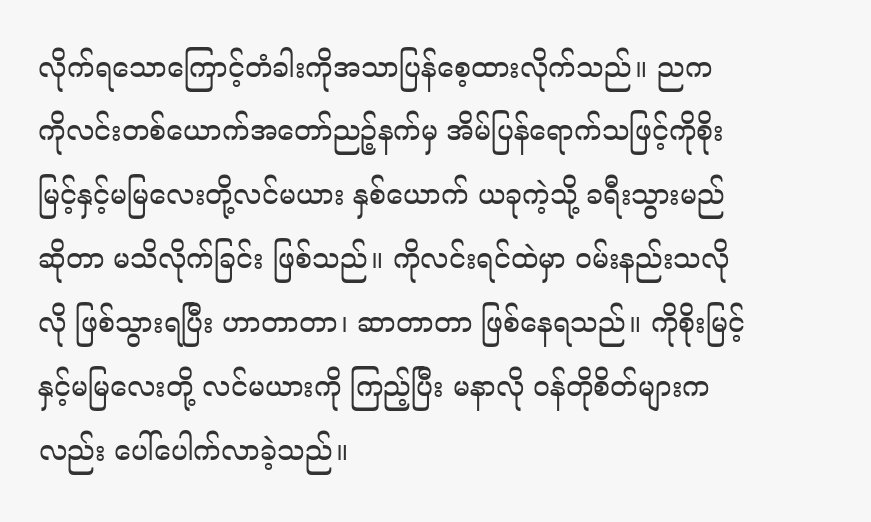လိုက်ရသောကြောင့်တံခါးကိုအသာပြန်စေ့ထားလိုက်သည်။ ညက ကိုလင်းတစ်ယောက်အတော်ညဉ့်နက်မှ အိမ်ပြန်ရောက်သဖြင့်ကိုစိုးမြင့်နှင့်မမြလေးတို့လင်မယား နှစ်ယောက် ယခုကဲ့သို့ ခရီးသွားမည်ဆိုတာ မသိလိုက်ခြင်း ဖြစ်သည်။ ကိုလင်းရင်ထဲမှာ ဝမ်းနည်းသလိုလို ဖြစ်သွားရပြီး ဟာတာတာ၊ ဆာတာတာ ဖြစ်နေရသည်။ ကိုစိုးမြင့်နှင့်မမြလေးတို့ လင်မယားကို ကြည့်ပြီး မနာလို ဝန်တိုစိတ်များကလည်း ပေါ်ပေါက်လာခဲ့သည်။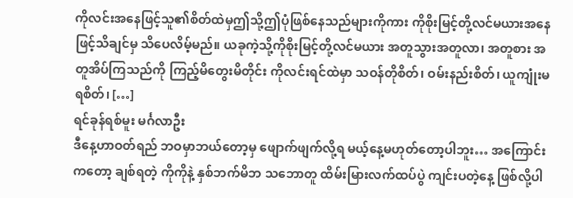ကိုလင်းအနေဖြင့်သူ၏စိတ်ထဲမှဤသို့ဤပုံဖြစ်နေသည်များကိုကား ကိုစိုးမြင့်တို့လင်မယားအနေဖြင့်သိချင်မှ သိပေလိမ့်မည်။ ယခုကဲ့သို့ကိုစိုးမြင့်တို့လင်မယား အတူသွားအတူလာ၊ အတူစား အတူအိပ်ကြသည်ကို ကြည့်မိတွေးမိတိုင်း ကိုလင်းရင်ထဲမှာ သဝန်တိုစိတ်၊ ဝမ်းနည်းစိတ်၊ ယူကျုံးမရစိတ်၊ […]
ရင်ခုန်ရစ်မူး မင်္ဂလာဦး
ဒီနေ့ဟာဝတ်ရည် ဘဝမှာဘယ်တော့မှ ဖျောက်ဖျက်လို့ရ မယ့်နေ့မဟုတ်တော့ပါဘူး… အကြောင်းကတော့ ချစ်ရတဲ့ ကိုကိုနဲ့ နှစ်ဘက်မိဘ သဘောတူ ထိမ်းမြားလက်ထပ်ပွဲ ကျင်းပတဲ့နေ့ ဖြစ်လို့ပါ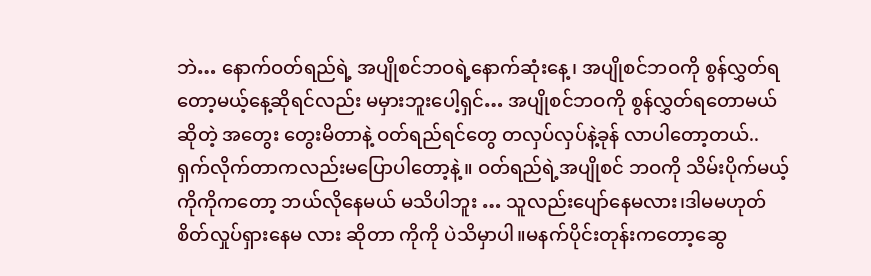ဘဲ… နောက်ဝတ်ရည်ရဲ့ အပျိုစင်ဘဝရဲ့နောက်ဆုံးနေ့၊ အပျိုစင်ဘဝကို စွန်လွှတ်ရတော့မယ့်နေ့ဆိုရင်လည်း မမှားဘူးပေါ့ရှင်… အပျိုစင်ဘဝကို စွန်လွှတ်ရတောမယ်ဆိုတဲ့ အတွေး တွေးမိတာနဲ့ ဝတ်ရည်ရင်တွေ တလှပ်လှပ်နဲ့ခုန် လာပါတော့တယ်.. ရှက်လိုက်တာကလည်းမပြောပါတော့နဲ့။ ဝတ်ရည်ရဲ့အပျိုစင် ဘဝကို သိမ်းပိုက်မယ့် ကိုကိုကတော့ ဘယ်လိုနေမယ် မသိပါဘူး … သူလည်းပျော်နေမလား၊ဒါမမဟုတ်စိတ်လှုပ်ရှားနေမ လား ဆိုတာ ကိုကို ပဲသိမှာပါ။မနက်ပိုင်းတုန်းကတော့ဆွေ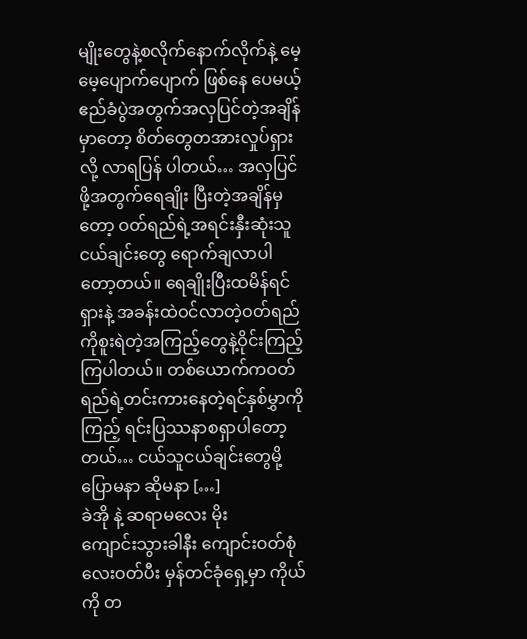မျိုးတွေနဲ့စလိုက်နောက်လိုက်နဲ့ မေ့မေ့ပျောက်ပျောက် ဖြစ်နေ ပေမယ့် ဧည်ခံပွဲအတွက်အလှပြင်တဲ့အချိန်မှာတော့ စိတ်တွေတအားလှုပ်ရှားလို့ လာရပြန် ပါတယ်… အလှပြင်ဖို့အတွက်ရေချိုး ပြီးတဲ့အချိန်မှတော့ ဝတ်ရည်ရဲ့အရင်းနှီးဆုံးသူငယ်ချင်းတွေ ရောက်ချလာပါတော့တယ်။ ရေချိုးပြီးထမိန်ရင်ရှားနဲ့ အခန်းထဲဝင်လာတဲ့ဝတ်ရည်ကိုစူးရဲတဲ့အကြည့်တွေနဲ့ဝိုင်းကြည့်ကြပါတယ်။ တစ်ယောက်ကဝတ်ရည်ရဲ့တင်းကားနေတဲ့ရင်နှစ်မွှာကိုကြည့် ရင်းပြဿနာစရှာပါတော့တယ်… ငယ်သူငယ်ချင်းတွေမို့ ပြောမနာ ဆိုမနာ […]
ခဲအို နဲ့ ဆရာမလေး မိုး
ကျောင်းသွားခါနီး ကျောင်းဝတ်စုံလေးဝတ်ပီး မှန်တင်ခုံရှေ့မှာ ကိုယ်ကို တ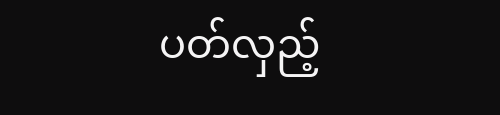ပတ်လှည့်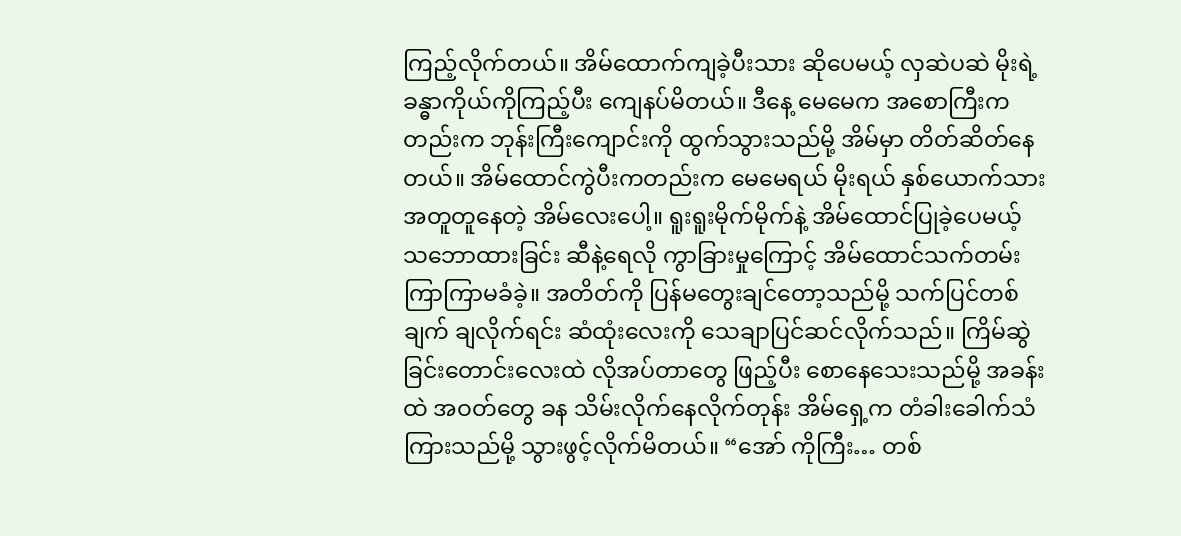ကြည့်လိုက်တယ်။ အိမ်ထောက်ကျခဲ့ပီးသား ဆိုပေမယ့် လှဆဲပဆဲ မိုးရဲ့ ခန္ဓာကိုယ်ကိုကြည့်ပီး ကျေနပ်မိတယ်။ ဒီနေ့ မေမေက အစောကြီးကတည်းက ဘုန်းကြီးကျောင်းကို ထွက်သွားသည်မို့ အိမ်မှာ တိတ်ဆိတ်နေတယ်။ အိမ်ထောင်ကွဲပီးကတည်းက မေမေရယ် မိုးရယ် နှစ်ယောက်သား အတူတူနေတဲ့ အိမ်လေးပေါ့။ ရူးရူးမိုက်မိုက်နဲ့ အိမ်ထောင်ပြုခဲ့ပေမယ့် သဘောထားခြင်း ဆီနဲ့ရေလို ကွာခြားမှုကြောင့် အိမ်ထောင်သက်တမ်း ကြာကြာမခံခဲ့။ အတိတ်ကို ပြန်မတွေးချင်တော့သည်မို့ သက်ပြင်တစ်ချက် ချလိုက်ရင်း ဆံထုံးလေးကို သေချာပြင်ဆင်လိုက်သည်။ ကြိမ်ဆွဲခြင်းတောင်းလေးထဲ လိုအပ်တာတွေ ဖြည့်ပီး စောနေသေးသည်မို့ အခန်းထဲ အဝတ်တွေ ခန သိမ်းလိုက်နေလိုက်တုန်း အိမ်ရှေ့က တံခါးခေါက်သံကြားသည်မို့ သွားဖွင့်လိုက်မိတယ်။ “အော် ကိုကြီး… တစ်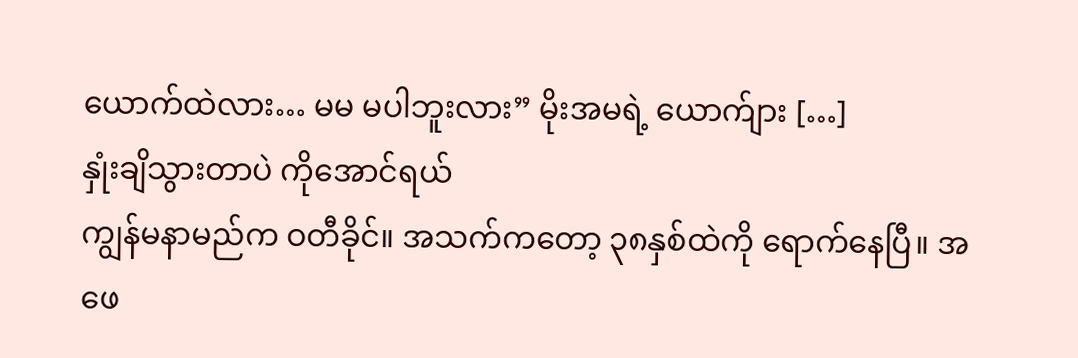ယောက်ထဲလား… မမ မပါဘူးလား” မိုးအမရဲ့ ယောက်ျား […]
နှုံးချိသွားတာပဲ ကိုအောင်ရယ်
ကျွန်မနာမည်က ဝတီခိုင်။ အသက်ကတော့ ၃၈နှစ်ထဲကို ရောက်နေပြီ။ အဖေ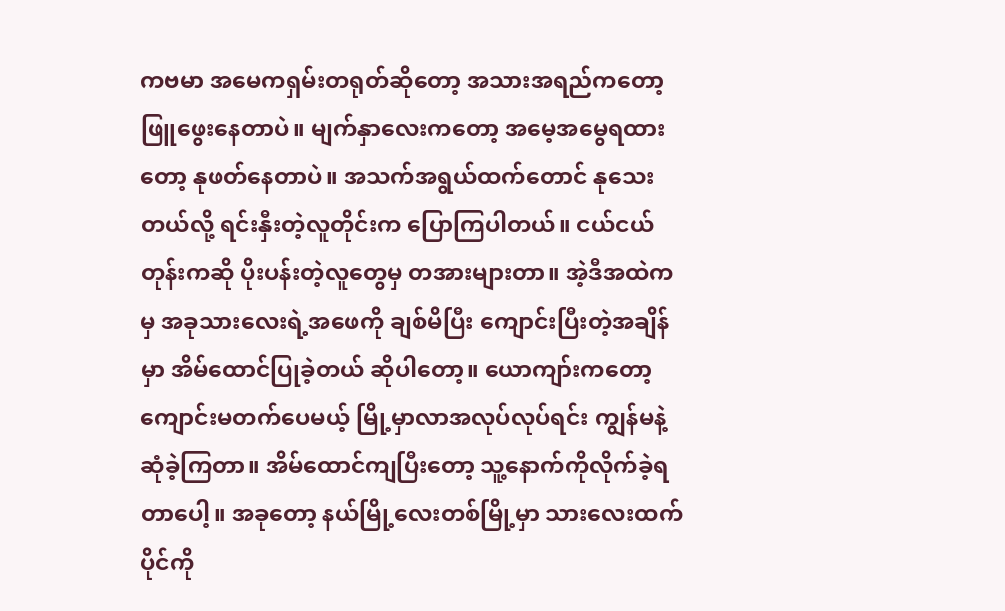ကဗမာ အမေကရှမ်းတရုတ်ဆိုတော့ အသားအရည်ကတော့ ဖြူဖွေးနေတာပဲ။ မျက်နှာလေးကတော့ အမေ့အမွေရထားတော့ နုဖတ်နေတာပဲ။ အသက်အရွယ်ထက်တောင် နုသေးတယ်လို့ ရင်းနှီးတဲ့လူတိုင်းက ပြောကြပါတယ်။ ငယ်ငယ်တုန်းကဆို ပိုးပန်းတဲ့လူတွေမှ တအားများတာ။ အဲ့ဒီအထဲကမှ အခုသားလေးရဲ့အဖေကို ချစ်မိပြီး ကျောင်းပြီးတဲ့အချိန်မှာ အိမ်ထောင်ပြုခဲ့တယ် ဆိုပါတော့။ ယောကျာ်းကတော့ ကျောင်းမတက်ပေမယ့် မြို့မှာလာအလုပ်လုပ်ရင်း ကျွန်မနဲ့ ဆုံခဲ့ကြတာ။ အိမ်ထောင်ကျပြီးတော့ သူ့နောက်ကိုလိုက်ခဲ့ရတာပေါ့။ အခုတော့ နယ်မြို့လေးတစ်မြို့မှာ သားလေးထက်ပိုင်ကို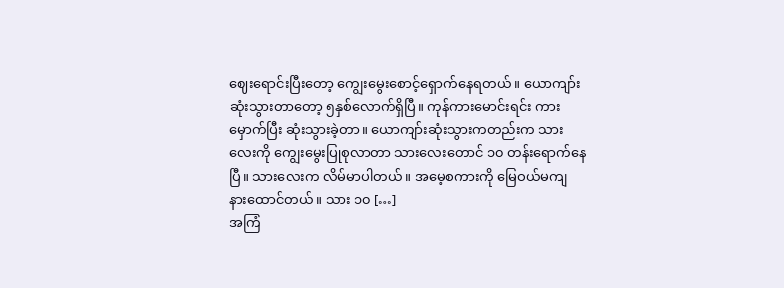ဈေးရောင်းပြီးတော့ ကျွေးမွေးစောင့်ရှောက်နေရတယ်။ ယောကျာ်းဆုံးသွားတာတော့ ၅နှစ်လောက်ရှိပြီ။ ကုန်ကားမောင်းရင်း ကားမှောက်ပြီး ဆုံးသွားခဲ့တာ။ ယောကျာ်းဆုံးသွားကတည်းက သားလေးကို ကျွေးမွေးပြုစုလာတာ သားလေးတောင် ၁၀ တန်းရောက်နေပြီ။ သားလေးက လိမ်မာပါတယ်။ အမေ့စကားကို မြေဝယ်မကျ နားထောင်တယ်။ သား ၁၀ […]
အကြံ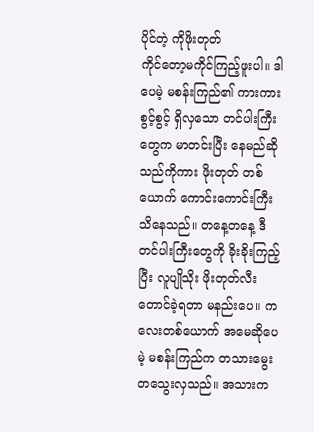ပိုင်တဲ့ ကိုဖိုးတုတ်
ကိုင်တော့မကိုင်ကြည့်ဖူးပါ။ ဒါပေမဲ့ မစန်းကြည်၏ ကားကားစွင့်စွင့် ရှိလှသော တင်ပါးကြီးတွေက မာတင်းပြီး နေမည်ဆိုသည်ကိုကား ဖိုးတုတ် တစ်ယောက် ကောင်းကောင်းကြီး သိနေသည်။ တနေ့တနေ့ ဒီတင်ပါးကြီးတွေကို ခိုးခိုးကြည့်ပြီး လူပျိုသိုး ဖိုးတုတ်လီးတောင်ခဲ့ရတာ မနည်းပေ။ ကလေးတစ်ယောက် အမေဆိုပေမဲ့ မစန်းကြည်က တသားမွေး တသွေးလှသည်။ အသားက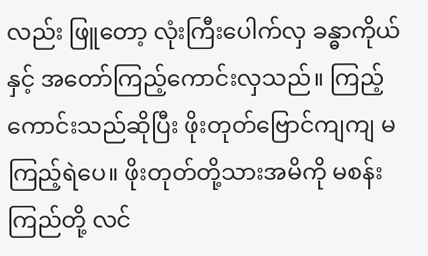လည်း ဖြူတော့ လုံးကြီးပေါက်လှ ခန္ဓာကိုယ်နှင့် အတော်ကြည့်ကောင်းလှသည်။ ကြည့်ကောင်းသည်ဆိုပြီး ဖိုးတုတ်ဗြောင်ကျကျ မကြည့်ရဲပေ။ ဖိုးတုတ်တို့သားအမိကို မစန်းကြည်တို့ လင်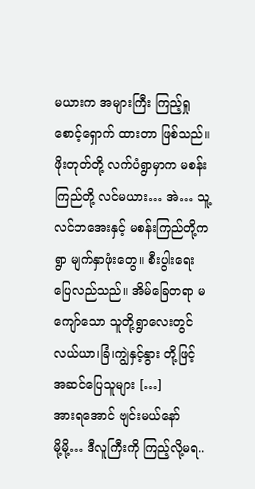မယားက အများကြီး ကြည့်ရှုစောင့်ရှောက် ထားတာ ဖြစ်သည်။ ဖိုးတုတ်တို့ လက်ပံရွာမှာက မစန်းကြည်တို့ လင်မယား… အဲ… သူ့လင်ဘအေးနှင့် မစန်းကြည်တို့က ရွာ မျက်နှာဖုံးတွေ။ စီးပွါးရေး ပြေလည်သည်။ အိမ်ခြေတရာ မကျော်သော သူတို့ရွာလေးတွင် လယ်ယာ၊ခြံ၊ကျွဲနှင့်နွား တို့ဖြင့် အဆင်ပြေသူများ […]
အားရအောင် ဗျင်းမယ်နော်
မို့မို့… ဒီလူကြီးကို ကြည့်လို့မရ..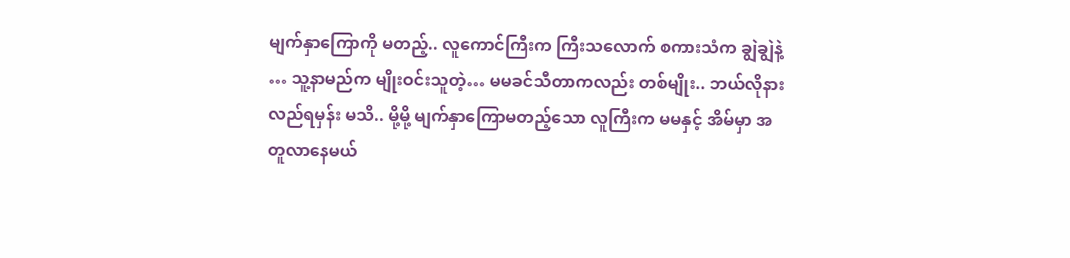မျက်နှာကြောကို မတည့်.. လူကောင်ကြီးက ကြီးသလောက် စကားသံက ချွဲချွဲနဲ့ … သူ့နာမည်က မျိုးဝင်းသူတဲ့… မမခင်သီတာကလည်း တစ်မျိုး.. ဘယ်လိုနားလည်ရမှန်း မသိ.. မို့မို့ မျက်နှာကြောမတည့်သော လူကြီးက မမနှင့် အိမ်မှာ အတူလာနေမယ်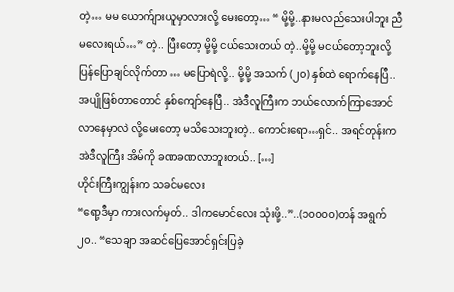တဲ့… မမ ယောက်ျားယူမှာလားလို့ မေးတော့… “ မို့မို့..နားမလည်သေးပါဘူး ညီမလေးရယ်…” တဲ့.. ပြီးတော့ မို့မို့ ငယ်သေးတယ် တဲ့..မို့မို့ မငယ်တော့ဘူးလို့ ပြန်ပြောချင်လိုက်တာ … မပြောရဲလို့.. မို့မို့ အသက် (၂၀) နှစ်ထဲ ရောက်နေပြီ.. အပျိုဖြစ်တာတောင် နှစ်ကျော်နေပြီ.. အဲဒီလူကြီးက ဘယ်လောက်ကြာအောင် လာနေမှာလဲ လို့မေးတော့ မသိသေးဘူးတဲ့.. ကောင်းရော…ရှင်.. အရင်တုန်းက အဲဒီလူကြီး အိမ်ကို ခဏခဏလာဘူးတယ်.. […]
ဟိုင်းကြီးကျွန်းက သခင်မလေး
“ရော့ဒီမှာ ကားလက်မှတ်.. ဒါကမောင်လေး သုံးဖို့..”..(၁၀၀၀၀)တန် အရွက်၂၀.. “သေချာ အဆင်ပြေအောင်ရှင်းပြခဲ့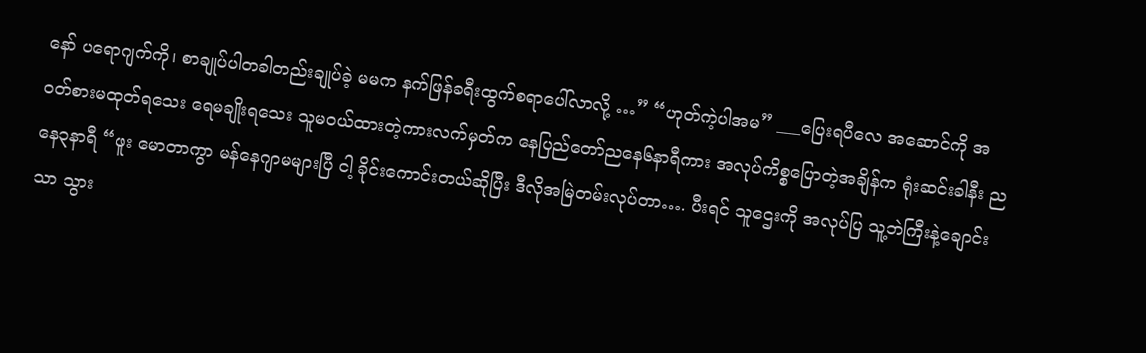နော် ပရောဂျက်ကို၊ စာချုပ်ပါတခါတည်းချုပ်ခဲ့ မမက နက်ဖြန်ခရီးထွက်စရာပေါ်လာလို့ …” “ဟုတ်ကဲ့ပါအမ” ___ပြေးရပီလေ အဆောင်ကို အဝတ်စားမထုတ်ရသေး ရေမချိုးရသေး သူမဝယ်ထားတဲ့ကားလက်မှတ်က နေပြည်တော်ညနေ၆နာရီကား အလုပ်ကိစ္စပြောတဲ့အချိန်က ရုံးဆင်းခါနီး ညနေ၃နာရီ “ဖူး မောတာကွာ မန်နေဂျာမများပြီ ငါ့ ခိုင်းကောင်းတယ်ဆိုပြီး ဒီလိုအမြဲတမ်းလုပ်တာ…. ပီးရင် သူဌေးကို အလုပ်ပြ သူ့ဘဲကြီးနဲ့ချောင်းသာ သွား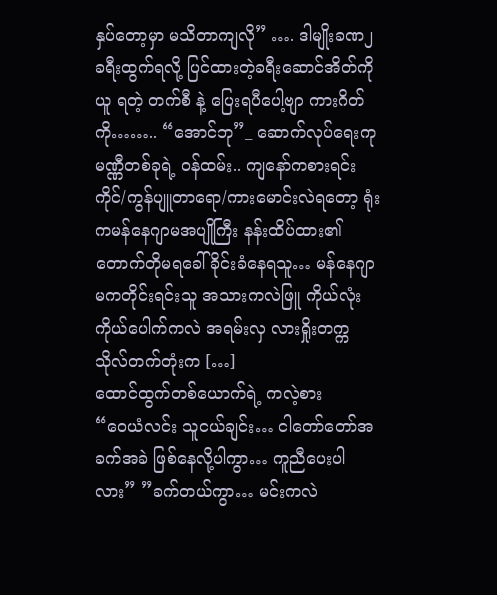နှပ်တော့မှာ မသိတာကျလို” …. ဒါမျိုးခဏ၂ခရီးထွက်ရလို့ ပြင်ထားတဲ့ခရီးဆောင်အိတ်ကိုယူ ရတဲ့ တက်စီ နဲ့ ပြေးရပီပေါ့ဗျာ ကားဂိတ်ကို…….. “အောင်ဘု”_ ဆောက်လုပ်ရေးကုမဏ္ဏီတစ်ခုရဲ့ ဝန်ထမ်း.. ကျနော်ကစားရင်းကိုင်/ကွန်ပျူတာရော/ကားမောင်းလဲရတော့ ရုံးကမန်နေဂျာမအပျိုကြီး နန်းထိပ်ထား၏ တောက်တိုမရခေါ်ခိုင်းခံနေရသူ… မန်နေဂျာမကတိုင်းရင်းသူ အသားကလဲဖြူ ကိုယ်လုံးကိုယ်ပေါက်ကလဲ အရမ်းလှ လားရှိုးတက္ကသိုလ်တက်တုံးက […]
ထောင်ထွက်တစ်ယောက်ရဲ့ ကလဲ့စား
“ဝေယံလင်း သူငယ်ချင်း… ငါတော်တော်အခက်အခဲ ဖြစ်နေလို့ပါကွာ… ကူညီပေးပါလား” ”ခက်တယ်ကွာ… မင်းကလဲ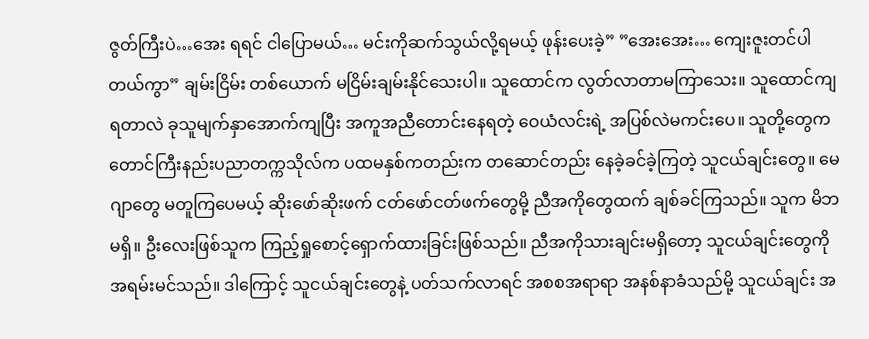ဇွတ်ကြီးပဲ…အေး ရရင် ငါပြောမယ်… မင်းကိုဆက်သွယ်လို့ရမယ့် ဖုန်းပေးခဲ့” ”အေးအေး… ကျေးဇူးတင်ပါတယ်ကွာ” ချမ်းငြိမ်း တစ်ယောက် မငြိမ်းချမ်းနိုင်သေးပါ။ သူထောင်က လွတ်လာတာမကြာသေး။ သူထောင်ကျရတာလဲ ခုသူမျက်နှာအောက်ကျပြီး အကူအညီတောင်းနေရတဲ့ ဝေယံလင်းရဲ့ အပြစ်လဲမကင်းပေ။ သူတို့တွေက တောင်ကြီးနည်းပညာတက္ကသိုလ်က ပထမနှစ်ကတည်းက တဆောင်တည်း နေခဲ့ခင်ခဲ့ကြတဲ့ သူငယ်ချင်းတွေ။ မေဂျာတွေ မတူကြပေမယ့် ဆိုးဖော်ဆိုးဖက် ငတ်ဖော်ငတ်ဖက်တွေမို့ ညီအကိုတွေထက် ချစ်ခင်ကြသည်။ သူက မိဘမရှိ။ ဦးလေးဖြစ်သူက ကြည့်ရှုစောင့်ရှောက်ထားခြင်းဖြစ်သည်။ ညီအကိုသားချင်းမရှိတော့ သူငယ်ချင်းတွေကို အရမ်းမင်သည်။ ဒါကြောင့် သူငယ်ချင်းတွေနဲ့ ပတ်သက်လာရင် အစစအရာရာ အနစ်နာခံသည်မို့ သူငယ်ချင်း အ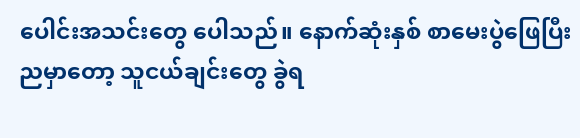ပေါင်းအသင်းတွေ ပေါသည်။ နောက်ဆုံးနှစ် စာမေးပွဲဖြေပြီးညမှာတော့ သူငယ်ချင်းတွေ ခွဲရ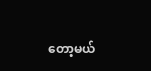တော့မယ်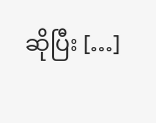ဆိုပြီး […]